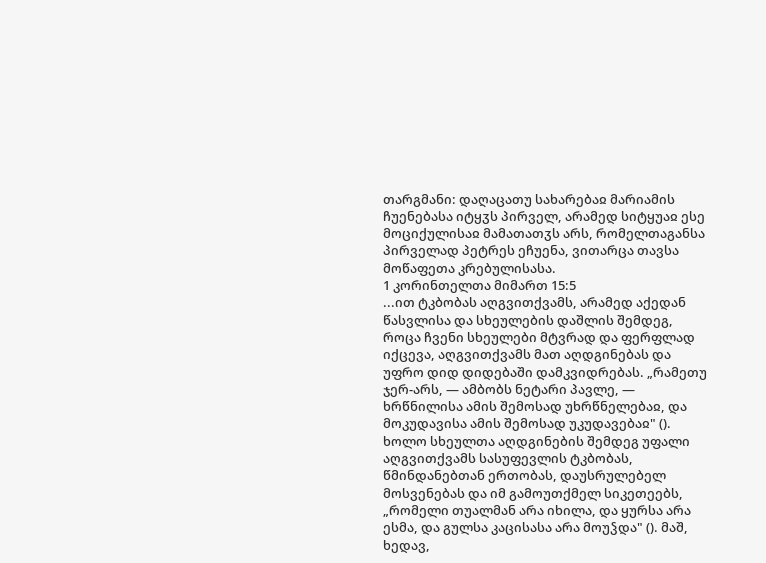თარგმანი: დაღაცათუ სახარებაჲ მარიამის ჩუენებასა იტყჳს პირველ, არამედ სიტყუაჲ ესე მოციქულისაჲ მამათათჳს არს, რომელთაგანსა პირველად პეტრეს ეჩუენა, ვითარცა თავსა მოწაფეთა კრებულისასა.
1 კორინთელთა მიმართ 15:5
...ით ტკბობას აღგვითქვამს, არამედ აქედან წასვლისა და სხეულების დაშლის შემდეგ, როცა ჩვენი სხეულები მტვრად და ფერფლად იქცევა, აღგვითქვამს მათ აღდგინებას და უფრო დიდ დიდებაში დამკვიდრებას. „რამეთუ ჯერ-არს, — ამბობს ნეტარი პავლე, — ხრწნილისა ამის შემოსად უხრწნელებაჲ, და მოკუდავისა ამის შემოსად უკუდავებაჲ" (). ხოლო სხეულთა აღდგინების შემდეგ უფალი აღგვითქვამს სასუფევლის ტკბობას, წმინდანებთან ერთობას, დაუსრულებელ მოსვენებას და იმ გამოუთქმელ სიკეთეებს, „რომელი თუალმან არა იხილა, და ყურსა არა ესმა, და გულსა კაცისასა არა მოუჴდა" (). მაშ, ხედავ,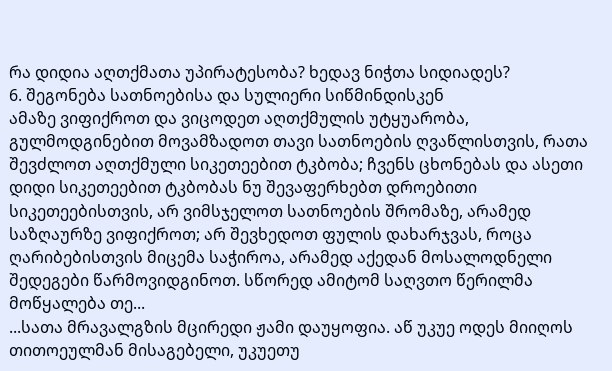რა დიდია აღთქმათა უპირატესობა? ხედავ ნიჭთა სიდიადეს?
6. შეგონება სათნოებისა და სულიერი სიწმინდისკენ
ამაზე ვიფიქროთ და ვიცოდეთ აღთქმულის უტყუარობა, გულმოდგინებით მოვამზადოთ თავი სათნოების ღვაწლისთვის, რათა შევძლოთ აღთქმული სიკეთეებით ტკბობა; ჩვენს ცხონებას და ასეთი დიდი სიკეთეებით ტკბობას ნუ შევაფერხებთ დროებითი სიკეთეებისთვის, არ ვიმსჯელოთ სათნოების შრომაზე, არამედ საზღაურზე ვიფიქროთ; არ შევხედოთ ფულის დახარჯვას, როცა ღარიბებისთვის მიცემა საჭიროა, არამედ აქედან მოსალოდნელი შედეგები წარმოვიდგინოთ. სწორედ ამიტომ საღვთო წერილმა მოწყალება თე...
...სათა მრავალგზის მცირედი ჟამი დაუყოფია. აწ უკუე ოდეს მიიღოს თითოეულმან მისაგებელი, უკუეთუ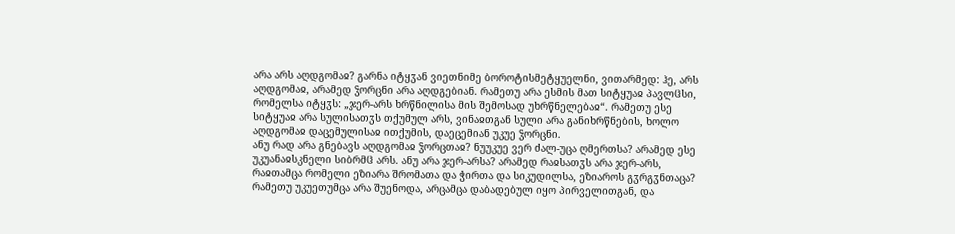არა არს აღდგომაჲ? გარნა იტყჳან ვიეთნიმე ბოროტისმეტყუელნი, ვითარმედ: ჰე, არს აღდგომაჲ, არამედ ჴორცნი არა აღდგებიან. რამეთუ არა ესმის მათ სიტყუაჲ პავლჱსი, რომელსა იტყჳს: „ჯერ-არს ხრწნილისა მის შემოსად უხრწნელებაჲ“. რამეთუ ესე სიტყუაჲ არა სულისათჳს თქუმულ არს, ვინაჲთგან სული არა განიხრწნების, ხოლო აღდგომაჲ დაცემულისაჲ ითქუმის, დაეცემიან უკუე ჴორცნი.
ანუ რად არა გნებავს აღდგომაჲ ჴორცთაჲ? ნუუკუე ვერ ძალ-უცა ღმერთსა? არამედ ესე უკუანაჲსკნელი სიბრმჱ არს. ანუ არა ჯერ-არსა? არამედ რაჲსათჳს არა ჯერ-არს, რაჲთამცა რომელი ეზიარა შრომათა და ჭირთა და სიკუდილსა, ეზიაროს გჳრგჳნთაცა? რამეთუ უკუეთუმცა არა შუენოდა, არცამცა დაბადებულ იყო პირველითგან, და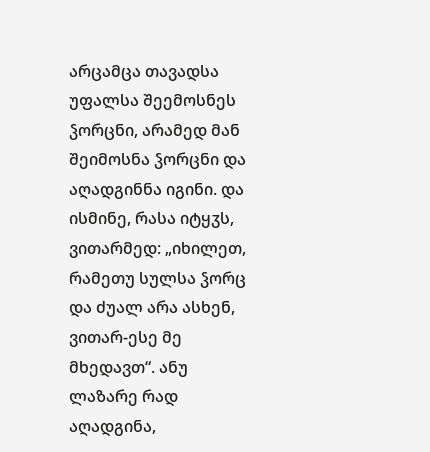არცამცა თავადსა უფალსა შეემოსნეს ჴორცნი, არამედ მან შეიმოსნა ჴორცნი და აღადგინნა იგინი. და ისმინე, რასა იტყჳს, ვითარმედ: „იხილეთ, რამეთუ სულსა ჴორც და ძუალ არა ასხენ, ვითარ-ესე მე მხედავთ“. ანუ ლაზარე რად აღადგინა,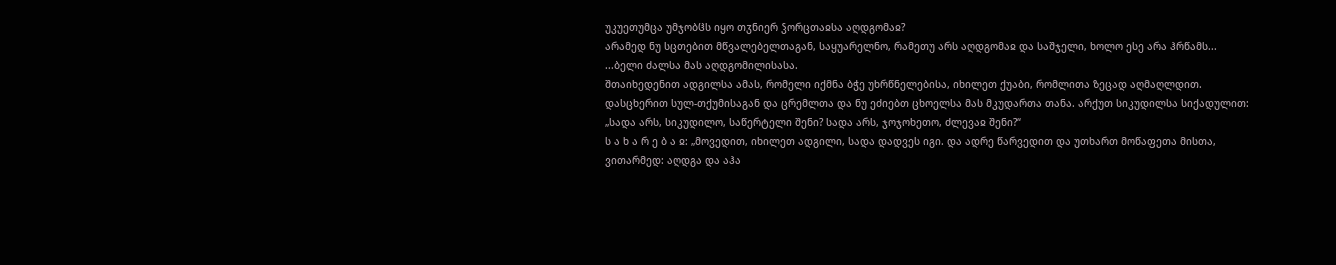უკუეთუმცა უმჯობჱს იყო თჳნიერ ჴორცთაჲსა აღდგომაჲ?
არამედ ნუ სცთებით მწვალებელთაგან, საყუარელნო, რამეთუ არს აღდგომაჲ და საშჯელი, ხოლო ესე არა ჰრწამს...
...ბელი ძალსა მას აღდგომილისასა.
შთაიხედენით ადგილსა ამას, რომელი იქმნა ბჭე უხრწნელებისა, იხილეთ ქუაბი, რომლითა ზეცად აღმაღლდით.
დასცხერით სულ-თქუმისაგან და ცრემლთა და ნუ ეძიებთ ცხოელსა მას მკუდართა თანა. არქუთ სიკუდილსა სიქადულით: „სადა არს, სიკუდილო, საწერტელი შენი? სადა არს, ჯოჯოხეთო, ძლევაჲ შენი?“
ს ა ხ ა რ ე ბ ა ჲ: „მოვედით, იხილეთ ადგილი, სადა დადვეს იგი. და ადრე წარვედით და უთხართ მოწაფეთა მისთა, ვითარმედ: აღდგა და აჰა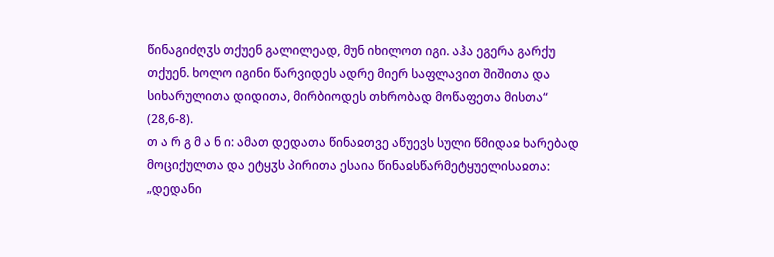წინაგიძღჳს თქუენ გალილეად, მუნ იხილოთ იგი. აჰა ეგერა გარქუ თქუენ. ხოლო იგინი წარვიდეს ადრე მიერ საფლავით შიშითა და სიხარულითა დიდითა, მირბიოდეს თხრობად მოწაფეთა მისთა“ (28,6-8).
თ ა რ გ მ ა ნ ი: ამათ დედათა წინაჲთვე აწუევს სული წმიდაჲ ხარებად მოციქულთა და ეტყჳს პირითა ესაია წინაჲსწარმეტყუელისაჲთა: „დედანი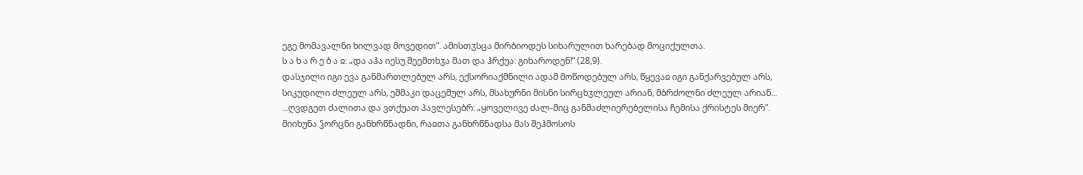ეგე მომავალნი ხილვად მოვედით“. ამისთჳსცა მირბიოდეს სიხარულით ხარებად მოციქულთა.
ს ა ხ ა რ ე ბ ა ჲ: „და აჰა იესუ შეემთხჳა მათ და ჰრქუა: გიხაროდენ!“ (28,9).
დასჯილი იგი ევა განმართლებულ არს, ექსორიაქმნილი ადამ მოწოდებულ არს, წყევაჲ იგი განქარვებულ არს, სიკუდილი ძლეულ არს, ეშმაკი დაცემულ არს, მსახურნი მისნი სირცხჳლეულ არიან, მბრძოლნი ძლეულ არიან...
...ღვდგეთ ძალითა და ვთქუათ პავლესებრ: „ყოველივე ძალ-მიც განმაძლიერებელისა ჩემისა ქრისტეს მიერ“.
მიიხუნა ჴორცნი განხრწნადნი, რაჲთა განხრწნადსა მას შეჰმოსოს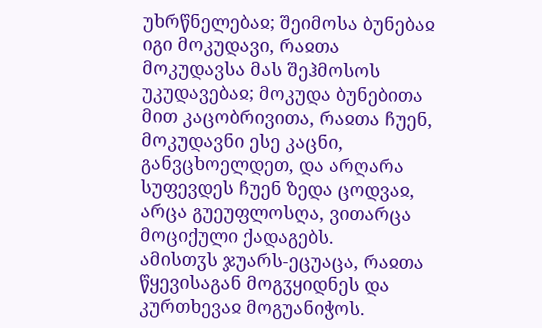უხრწნელებაჲ; შეიმოსა ბუნებაჲ იგი მოკუდავი, რაჲთა მოკუდავსა მას შეჰმოსოს უკუდავებაჲ; მოკუდა ბუნებითა მით კაცობრივითა, რაჲთა ჩუენ, მოკუდავნი ესე კაცნი, განვცხოელდეთ, და არღარა სუფევდეს ჩუენ ზედა ცოდვაჲ, არცა გუეუფლოსღა, ვითარცა მოციქული ქადაგებს.
ამისთჳს ჯუარს-ეცუაცა, რაჲთა წყევისაგან მოგჳყიდნეს და კურთხევაჲ მოგუანიჭოს.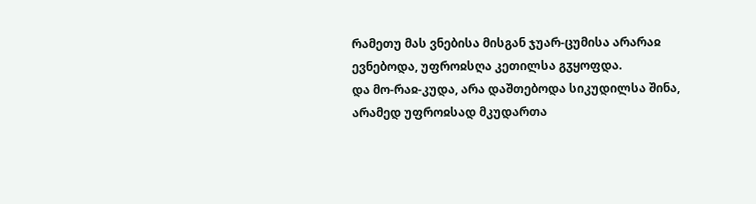რამეთუ მას ვნებისა მისგან ჯუარ-ცუმისა არარაჲ ევნებოდა, უფროჲსღა კეთილსა გჳყოფდა.
და მო-რაჲ-კუდა, არა დაშთებოდა სიკუდილსა შინა, არამედ უფროჲსად მკუდართა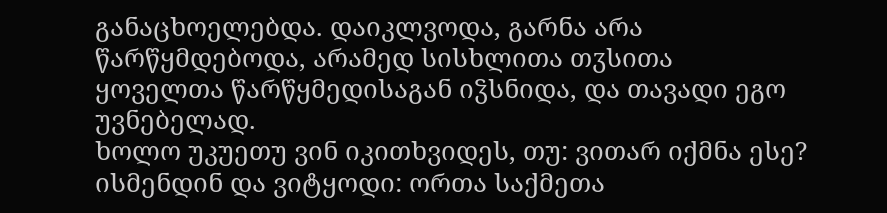განაცხოელებდა. დაიკლვოდა, გარნა არა წარწყმდებოდა, არამედ სისხლითა თჳსითა ყოველთა წარწყმედისაგან იჴსნიდა, და თავადი ეგო უვნებელად.
ხოლო უკუეთუ ვინ იკითხვიდეს, თუ: ვითარ იქმნა ესე? ისმენდინ და ვიტყოდი: ორთა საქმეთა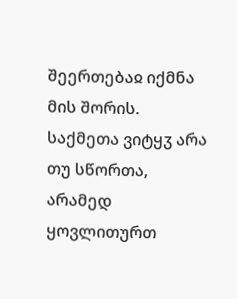შეერთებაჲ იქმნა მის შორის. საქმეთა ვიტყჳ არა თუ სწორთა, არამედ ყოვლითურთ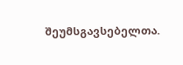შეუმსგავსებელთა.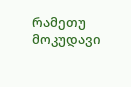რამეთუ მოკუდავი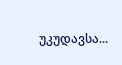უკუდავსა...